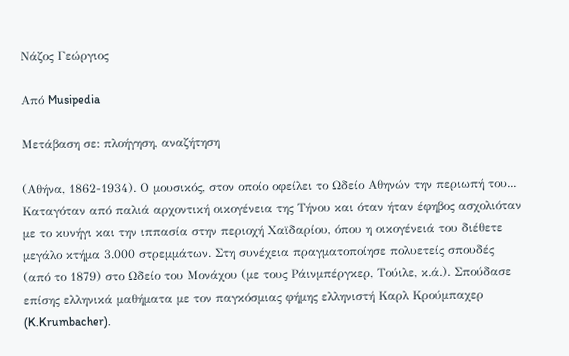Νάζος Γεώργιος

Από Musipedia

Μετάβαση σε: πλοήγηση, αναζήτηση

(Αθήνα, 1862-1934). Ο μουσικός, στον οποίο οφείλει το Ωδείο Αθηνών την περιωπή του... Καταγόταν από παλιά αρχοντική οικογένεια της Τήνου και όταν ήταν έφηβος ασχολιόταν με το κυνήγι και την ιππασία στην περιοχή Χαϊδαρίου, όπου η οικογένειά του διέθετε μεγάλο κτήμα 3.000 στρεμμάτων. Στη συνέχεια πραγματοποίησε πολυετείς σπουδές (από το 1879) στο Ωδείο του Μονάχου (με τους Ράινμπέργκερ, Τούιλε, κ.ά.). Σπούδασε επίσης ελληνικά μαθήματα με τον παγκόσμιας φήμης ελληνιστή Καρλ Κρούμπαχερ (K.Krumbacher).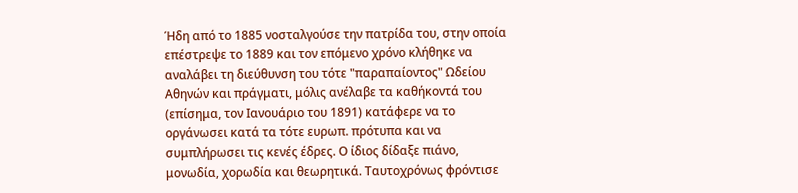Ήδη από το 1885 νοσταλγούσε την πατρίδα του, στην οποία επέστρεψε το 1889 και τον επόμενο χρόνο κλήθηκε να αναλάβει τη διεύθυνση του τότε "παραπαίοντος" Ωδείου Αθηνών και πράγματι, μόλις ανέλαβε τα καθήκοντά του (επίσημα, τον Ιανουάριο του 1891) κατάφερε να το οργάνωσει κατά τα τότε ευρωπ. πρότυπα και να συμπλήρωσει τις κενές έδρες. Ο ίδιος δίδαξε πιάνο, μονωδία, χορωδία και θεωρητικά. Ταυτοχρόνως φρόντισε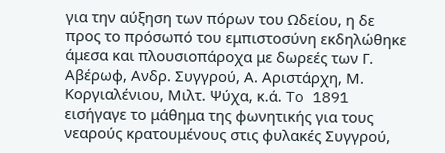για την αύξηση των πόρων του Ωδείου, η δε προς το πρόσωπό του εμπιστοσύνη εκδηλώθηκε άμεσα και πλουσιοπάροχα με δωρεές των Γ. Αβέρωφ, Ανδρ. Συγγρού, Α. Αριστάρχη, Μ. Κοργιαλένιου, Μιλτ. Ψύχα, κ.ά. To 1891 εισήγαγε το μάθημα της φωνητικής για τους νεαρούς κρατουμένους στις φυλακές Συγγρού,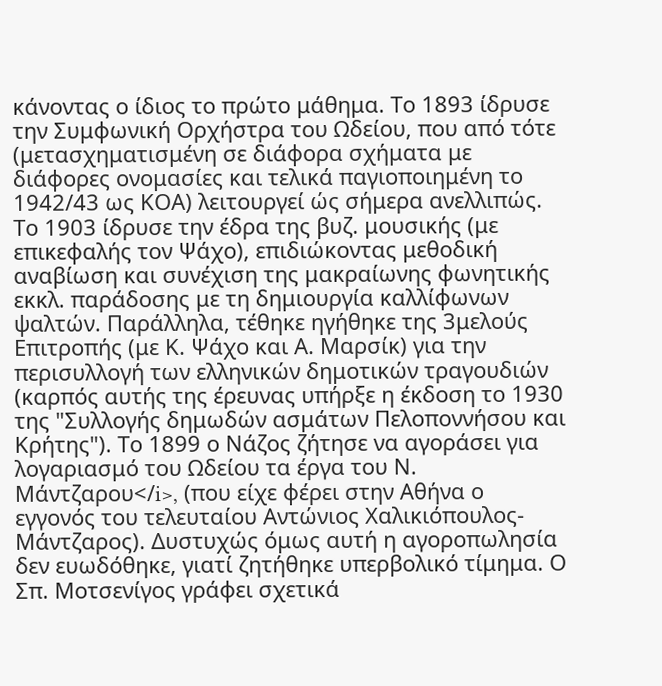κάνοντας ο ίδιος το πρώτο μάθημα. Το 1893 ίδρυσε την Συμφωνική Ορχήστρα του Ωδείου, που από τότε (μετασχηματισμένη σε διάφορα σχήματα με διάφορες ονομασίες και τελικά παγιοποιημένη το 1942/43 ως ΚΟΑ) λειτουργεί ώς σήμερα ανελλιπώς. Το 1903 ίδρυσε την έδρα της βυζ. μουσικής (με επικεφαλής τον Ψάχο), επιδιώκοντας μεθοδική αναβίωση και συνέχιση της μακραίωνης φωνητικής εκκλ. παράδοσης με τη δημιουργία καλλίφωνων ψαλτών. Παράλληλα, τέθηκε ηγήθηκε της 3μελούς Επιτροπής (με Κ. Ψάχο και Α. Μαρσίκ) για την περισυλλογή των ελληνικών δημοτικών τραγουδιών (καρπός αυτής της έρευνας υπήρξε η έκδοση το 1930 της "Συλλογής δημωδών ασμάτων Πελοποννήσου και Κρήτης"). Το 1899 ο Νάζος ζήτησε να αγοράσει για λογαριασμό του Ωδείου τα έργα του Ν. Μάντζαρου</i>, (που είχε φέρει στην Αθήνα ο εγγονός του τελευταίου Αντώνιος Χαλικιόπουλος-Μάντζαρος). Δυστυχώς όμως αυτή η αγοροπωλησία δεν ευωδόθηκε, γιατί ζητήθηκε υπερβολικό τίμημα. Ο Σπ. Μοτσενίγος γράφει σχετικά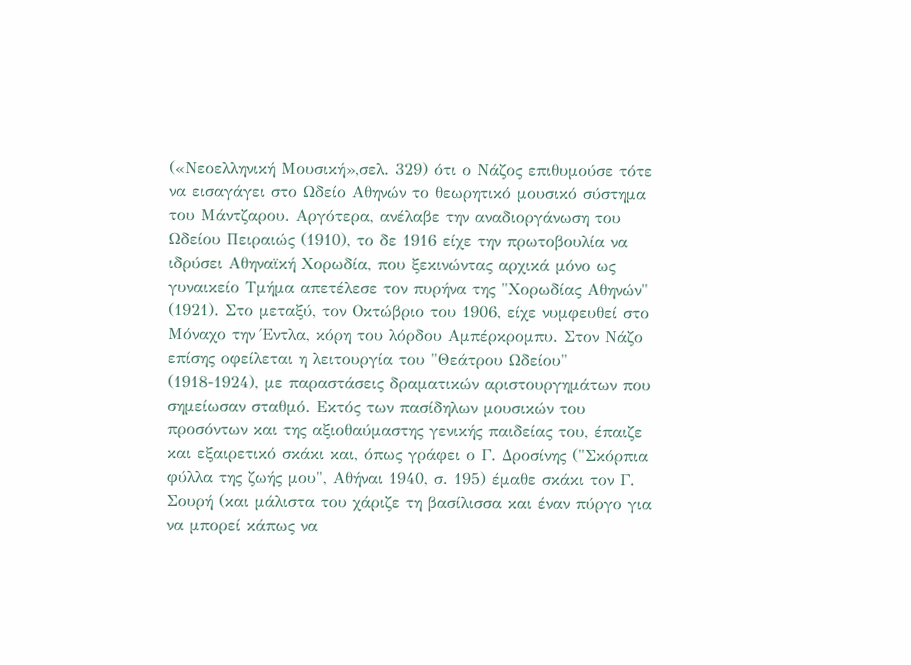(«Νεοελληνική Μουσική»,σελ. 329) ότι ο Νάζος επιθυμούσε τότε να εισαγάγει στο Ωδείο Αθηνών το θεωρητικό μουσικό σύστημα του Μάντζαρου. Αργότερα, ανέλαβε την αναδιοργάνωση του Ωδείου Πειραιώς (1910), το δε 1916 είχε την πρωτοβουλία να ιδρύσει Αθηναϊκή Χορωδία, που ξεκινώντας αρχικά μόνο ως γυναικείο Τμήμα απετέλεσε τον πυρήνα της "Χορωδίας Αθηνών" (1921). Στο μεταξύ, τον Οκτώβριο του 1906, είχε νυμφευθεί στο Μόναχο την Έντλα, κόρη του λόρδου Αμπέρκρομπυ. Στον Νάζο επίσης οφείλεται η λειτουργία του "Θεάτρου Ωδείου" (1918-1924), με παραστάσεις δραματικών αριστουργημάτων που σημείωσαν σταθμό. Εκτός των πασίδηλων μουσικών του προσόντων και της αξιοθαύμαστης γενικής παιδείας του, έπαιζε και εξαιρετικό σκάκι και, όπως γράφει ο Γ. Δροσίνης ("Σκόρπια φύλλα της ζωής μου", Αθήναι 1940, σ. 195) έμαθε σκάκι τον Γ. Σουρή (και μάλιστα του χάριζε τη βασίλισσα και έναν πύργο για να μπορεί κάπως να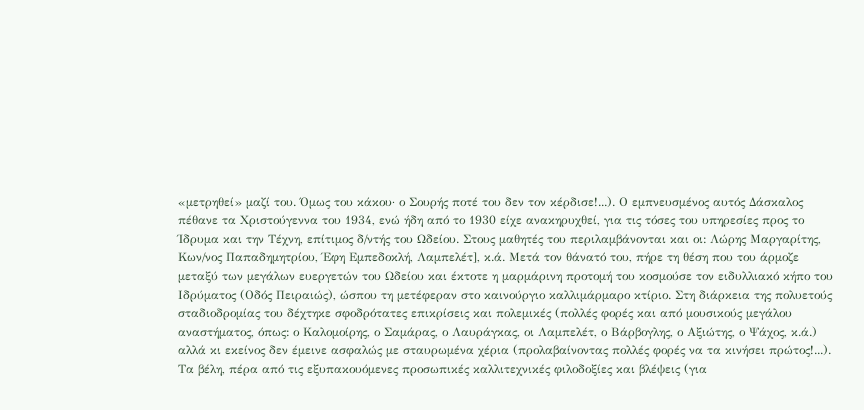«μετρηθεί» μαζί του. Όμως του κάκου· ο Σουρής ποτέ του δεν τον κέρδισε!...). Ο εμπνευσμένος αυτός Δάσκαλος πέθανε τα Χριστούγεννα του 1934, ενώ ήδη από το 1930 είχε ανακηρυχθεί, για τις τόσες του υπηρεσίες προς το Ίδρυμα και την Τέχνη, επίτιμος δ/ντής του Ωδείου. Στους μαθητές του περιλαμβάνονται και οι: Λώρης Μαργαρίτης, Κων/νος Παπαδημητρίου, Έφη Εμπεδοκλή, Λαμπελέτ], κ.ά. Μετά τον θάνατό του, πήρε τη θέση που του άρμοζε μεταξύ των μεγάλων ευεργετών του Ωδείου και έκτοτε η μαρμάρινη προτομή του κοσμούσε τον ειδυλλιακό κήπο του Ιδρύματος (Οδός Πειραιώς), ώσπου τη μετέφεραν στο καινούργιο καλλιμάρμαρο κτίριο. Στη διάρκεια της πολυετούς σταδιοδρομίας του δέχτηκε σφοδρότατες επικρίσεις και πολεμικές (πολλές φορές και από μουσικούς μεγάλου αναστήματος, όπως: ο Καλομοίρης, ο Σαμάρας, ο Λαυράγκας, οι Λαμπελέτ, ο Βάρβογλης, ο Αξιώτης, ο Ψάχος, κ.ά.) αλλά κι εκείνος δεν έμεινε ασφαλώς με σταυρωμένα χέρια (προλαβαίνοντας πολλές φορές να τα κινήσει πρώτος!...). Tα βέλη, πέρα από τις εξυπακουόμενες προσωπικές καλλιτεχνικές φιλοδοξίες και βλέψεις (για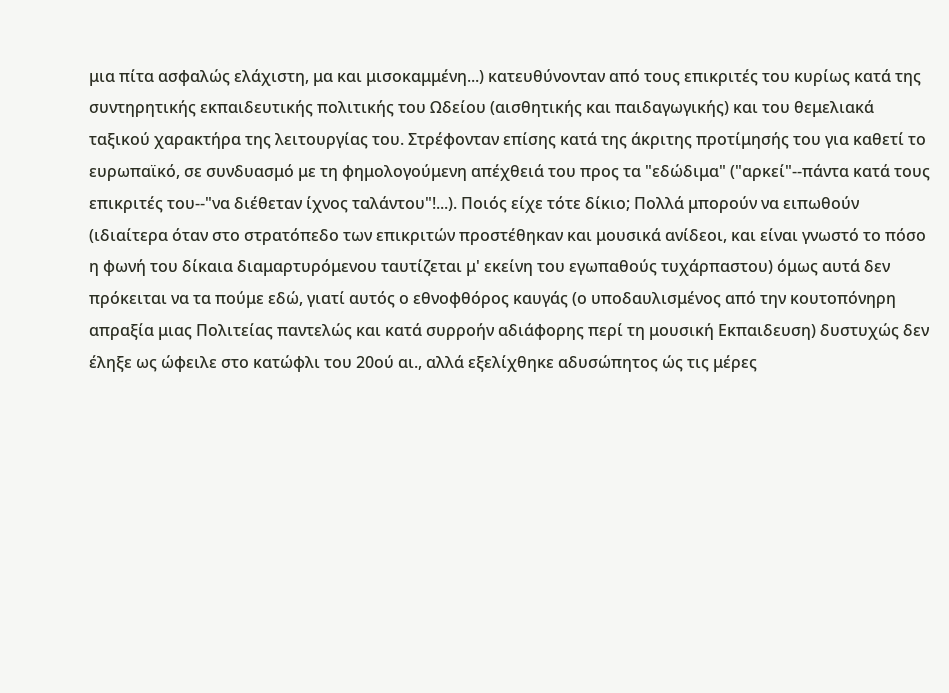μια πίτα ασφαλώς ελάχιστη, μα και μισοκαμμένη...) κατευθύνονταν από τους επικριτές του κυρίως κατά της συντηρητικής εκπαιδευτικής πολιτικής του Ωδείου (αισθητικής και παιδαγωγικής) και του θεμελιακά ταξικού χαρακτήρα της λειτουργίας του. Στρέφονταν επίσης κατά της άκριτης προτίμησής του για καθετί το ευρωπαϊκό, σε συνδυασμό με τη φημολογούμενη απέχθειά του προς τα "εδώδιμα" ("αρκεί"--πάντα κατά τους επικριτές του--"να διέθεταν ίχνος ταλάντου"!...). Ποιός είχε τότε δίκιο; Πολλά μπορούν να ειπωθούν (ιδιαίτερα όταν στο στρατόπεδο των επικριτών προστέθηκαν και μουσικά ανίδεοι, και είναι γνωστό το πόσο η φωνή του δίκαια διαμαρτυρόμενου ταυτίζεται μ' εκείνη του εγωπαθούς τυχάρπαστου) όμως αυτά δεν πρόκειται να τα πούμε εδώ, γιατί αυτός ο εθνοφθόρος καυγάς (ο υποδαυλισμένος από την κουτοπόνηρη απραξία μιας Πολιτείας παντελώς και κατά συρροήν αδιάφορης περί τη μουσική Εκπαιδευση) δυστυχώς δεν έληξε ως ώφειλε στο κατώφλι του 20ού αι., αλλά εξελίχθηκε αδυσώπητος ώς τις μέρες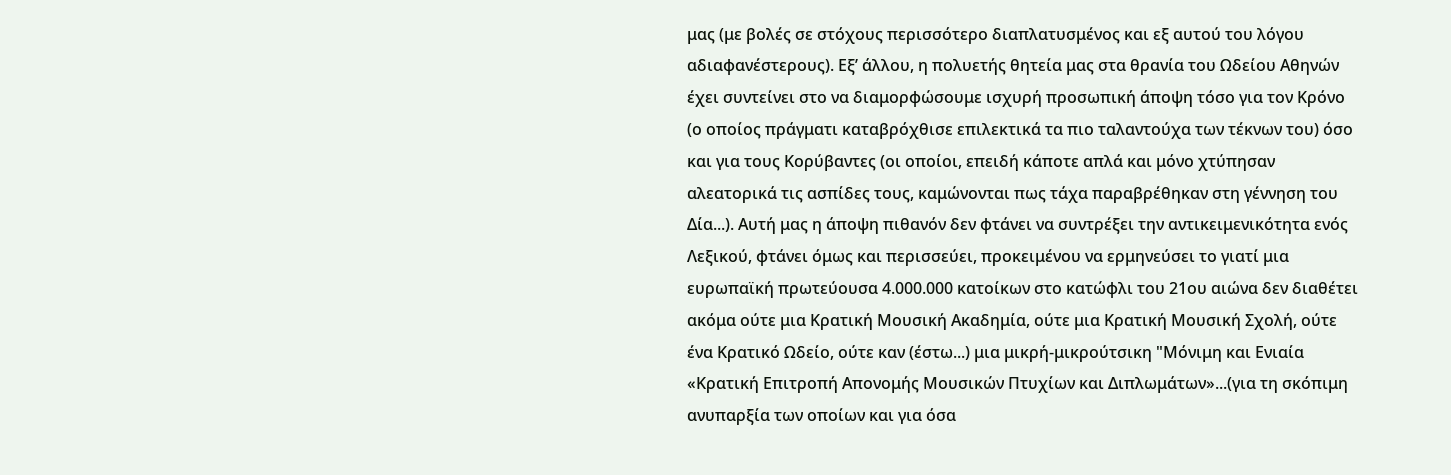μας (με βολές σε στόχους περισσότερο διαπλατυσμένος και εξ αυτού του λόγου αδιαφανέστερους). Εξ’ άλλου, η πολυετής θητεία μας στα θρανία του Ωδείου Αθηνών έχει συντείνει στο να διαμορφώσουμε ισχυρή προσωπική άποψη τόσο για τον Κρόνο (ο οποίος πράγματι καταβρόχθισε επιλεκτικά τα πιο ταλαντούχα των τέκνων του) όσο και για τους Κορύβαντες (οι οποίοι, επειδή κάποτε απλά και μόνο χτύπησαν αλεατορικά τις ασπίδες τους, καμώνονται πως τάχα παραβρέθηκαν στη γέννηση του Δία...). Αυτή μας η άποψη πιθανόν δεν φτάνει να συντρέξει την αντικειμενικότητα ενός Λεξικού, φτάνει όμως και περισσεύει, προκειμένου να ερμηνεύσει το γιατί μια ευρωπαϊκή πρωτεύουσα 4.000.000 κατοίκων στο κατώφλι του 21ου αιώνα δεν διαθέτει ακόμα ούτε μια Κρατική Μουσική Ακαδημία, ούτε μια Κρατική Μουσική Σχολή, ούτε ένα Κρατικό Ωδείο, ούτε καν (έστω...) μια μικρή-μικρούτσικη "Μόνιμη και Ενιαία «Κρατική Επιτροπή Απονομής Μουσικών Πτυχίων και Διπλωμάτων»...(για τη σκόπιμη ανυπαρξία των οποίων και για όσα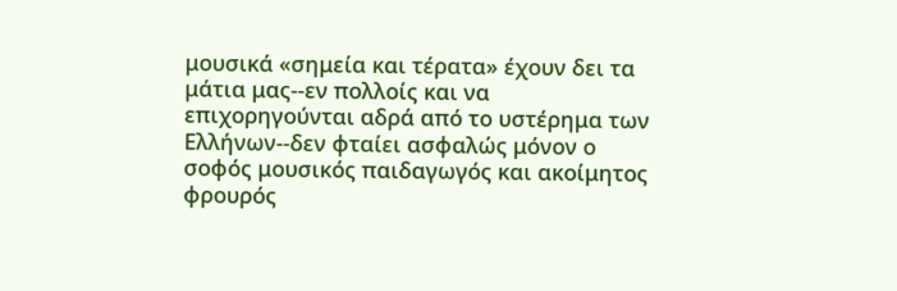μουσικά «σημεία και τέρατα» έχουν δει τα μάτια μας--εν πολλοίς και να επιχορηγούνται αδρά από το υστέρημα των Ελλήνων--δεν φταίει ασφαλώς μόνον ο σοφός μουσικός παιδαγωγός και ακοίμητος φρουρός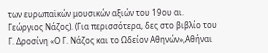των ευρωπαϊκών μουσικών αξιών του 19ου αι. Γεώργιος Νάζος). (Για περισσότερα, δες στο βιβλίο του Γ. Δροσίνη «Ο Γ. Νάζος και το Ωδείον Αθηνών»,Αθήναι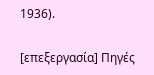1936).

[επεξεργασία] Πηγές